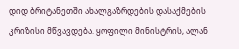დიდ ბრიტანეთში ახალგაზრდების დასაქმების კრიზისი მწვავდება. ყოფილი მინისტრის, ალან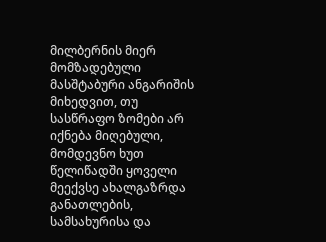მილბერნის მიერ მომზადებული მასშტაბური ანგარიშის მიხედვით, თუ სასწრაფო ზომები არ იქნება მიღებული, მომდევნო ხუთ წელიწადში ყოველი მეექვსე ახალგაზრდა განათლების, სამსახურისა და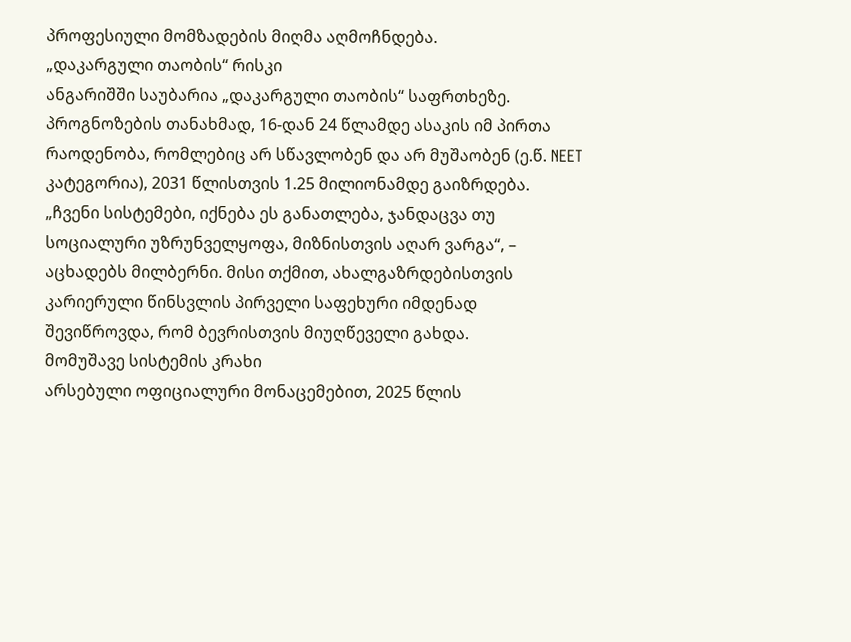პროფესიული მომზადების მიღმა აღმოჩნდება.
„დაკარგული თაობის“ რისკი
ანგარიშში საუბარია „დაკარგული თაობის“ საფრთხეზე. პროგნოზების თანახმად, 16-დან 24 წლამდე ასაკის იმ პირთა რაოდენობა, რომლებიც არ სწავლობენ და არ მუშაობენ (ე.წ. NEET კატეგორია), 2031 წლისთვის 1.25 მილიონამდე გაიზრდება.
„ჩვენი სისტემები, იქნება ეს განათლება, ჯანდაცვა თუ სოციალური უზრუნველყოფა, მიზნისთვის აღარ ვარგა“, – აცხადებს მილბერნი. მისი თქმით, ახალგაზრდებისთვის კარიერული წინსვლის პირველი საფეხური იმდენად შევიწროვდა, რომ ბევრისთვის მიუღწეველი გახდა.
მომუშავე სისტემის კრახი
არსებული ოფიციალური მონაცემებით, 2025 წლის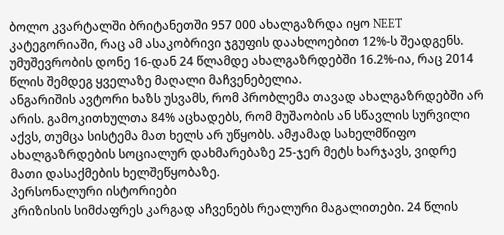ბოლო კვარტალში ბრიტანეთში 957 000 ახალგაზრდა იყო NEET კატეგორიაში, რაც ამ ასაკობრივი ჯგუფის დაახლოებით 12%-ს შეადგენს. უმუშევრობის დონე 16-დან 24 წლამდე ახალგაზრდებში 16.2%-ია, რაც 2014 წლის შემდეგ ყველაზე მაღალი მაჩვენებელია.
ანგარიშის ავტორი ხაზს უსვამს, რომ პრობლემა თავად ახალგაზრდებში არ არის. გამოკითხულთა 84% აცხადებს, რომ მუშაობის ან სწავლის სურვილი აქვს, თუმცა სისტემა მათ ხელს არ უწყობს. ამჟამად სახელმწიფო ახალგაზრდების სოციალურ დახმარებაზე 25-ჯერ მეტს ხარჯავს, ვიდრე მათი დასაქმების ხელშეწყობაზე.
პერსონალური ისტორიები
კრიზისის სიმძაფრეს კარგად აჩვენებს რეალური მაგალითები. 24 წლის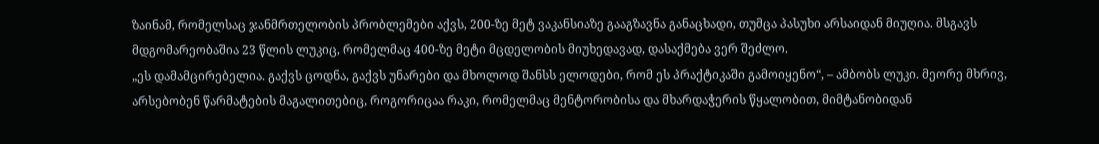ზაინამ, რომელსაც ჯანმრთელობის პრობლემები აქვს, 200-ზე მეტ ვაკანსიაზე გააგზავნა განაცხადი, თუმცა პასუხი არსაიდან მიუღია. მსგავს მდგომარეობაშია 23 წლის ლუკიც, რომელმაც 400-ზე მეტი მცდელობის მიუხედავად, დასაქმება ვერ შეძლო.
„ეს დამამცირებელია. გაქვს ცოდნა, გაქვს უნარები და მხოლოდ შანსს ელოდები, რომ ეს პრაქტიკაში გამოიყენო“, – ამბობს ლუკი. მეორე მხრივ, არსებობენ წარმატების მაგალითებიც, როგორიცაა რაკი, რომელმაც მენტორობისა და მხარდაჭერის წყალობით, მიმტანობიდან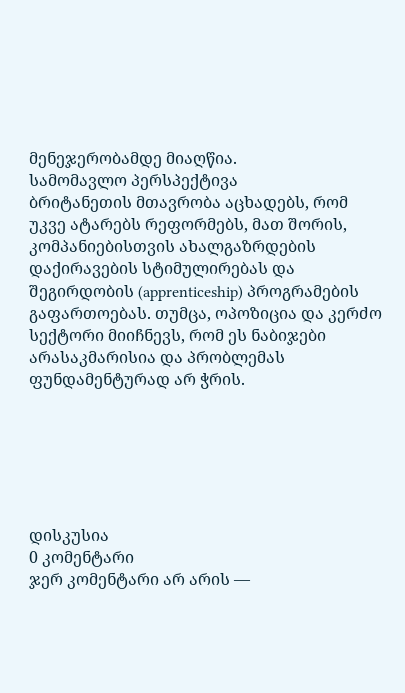მენეჯერობამდე მიაღწია.
სამომავლო პერსპექტივა
ბრიტანეთის მთავრობა აცხადებს, რომ უკვე ატარებს რეფორმებს, მათ შორის, კომპანიებისთვის ახალგაზრდების დაქირავების სტიმულირებას და შეგირდობის (apprenticeship) პროგრამების გაფართოებას. თუმცა, ოპოზიცია და კერძო სექტორი მიიჩნევს, რომ ეს ნაბიჯები არასაკმარისია და პრობლემას ფუნდამენტურად არ ჭრის.






დისკუსია
0 კომენტარი
ჯერ კომენტარი არ არის —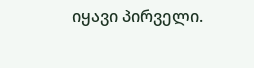იყავი პირველი.